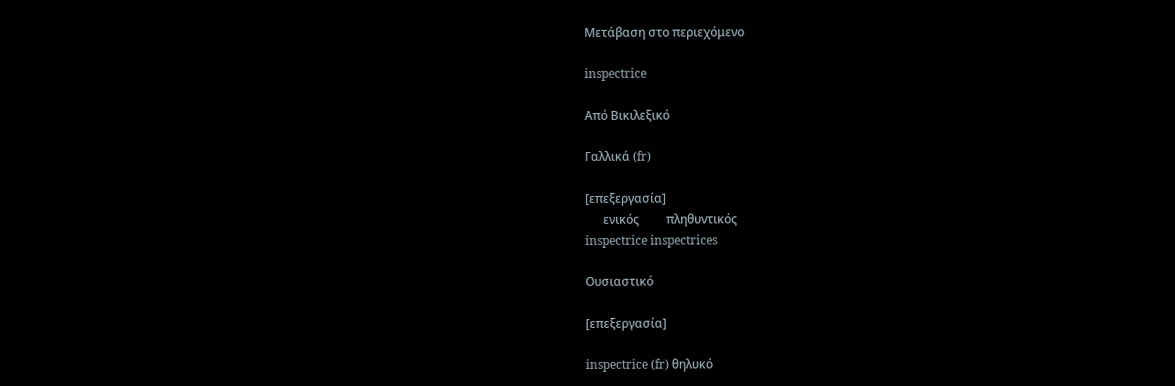Μετάβαση στο περιεχόμενο

inspectrice

Από Βικιλεξικό

Γαλλικά (fr)

[επεξεργασία]
      ενικός         πληθυντικός
inspectrice inspectrices

Ουσιαστικό

[επεξεργασία]

inspectrice (fr) θηλυκό